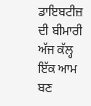ਡਾਇਬਟੀਜ਼ ਦੀ ਬੀਮਾਰੀ ਅੱਜ ਕੱਲ੍ਹ ਇੱਕ ਆਮ ਬਣ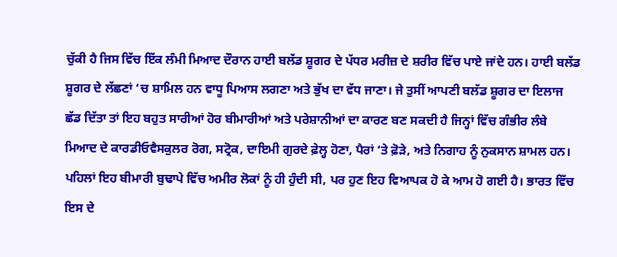ਚੁੱਕੀ ਹੈ ਜਿਸ ਵਿੱਚ ਇੱਕ ਲੰਮੀ ਮਿਆਦ ਦੌਰਾਨ ਹਾਈ ਬਲੱਡ ਸ਼ੂਗਰ ਦੇ ਪੱਧਰ ਮਰੀਜ਼ ਦੇ ਸ਼ਰੀਰ ਵਿੱਚ ਪਾਏ ਜਾਂਦੇ ਹਨ। ਹਾਈ ਬਲੱਡ ਸ਼ੂਗਰ ਦੇ ਲੱਛਣਾਂ ‘ਚ ਸ਼ਾਮਿਲ ਹਨ ਵਾਧੂ ਪਿਆਸ ਲਗਣਾ ਅਤੇ ਭੁੱਖ ਦਾ ਵੱਧ ਜਾਣਾ। ਜੇ ਤੁਸੀਂ ਆਪਣੀ ਬਲੱਡ ਸ਼ੂਗਰ ਦਾ ਇਲਾਜ ਛੱਡ ਦਿੱਤਾ ਤਾਂ ਇਹ ਬਹੁਤ ਸਾਰੀਆਂ ਹੋਰ ਬੀਮਾਰੀਆਂ ਅਤੇ ਪਰੇਸ਼ਾਨੀਆਂ ਦਾ ਕਾਰਣ ਬਣ ਸਕਦੀ ਹੈ ਜਿਨ੍ਹਾਂ ਵਿੱਚ ਗੰਭੀਰ ਲੰਬੇ ਮਿਆਦ ਦੇ ਕਾਰਡੀਓਵੈਸਕੁਲਰ ਰੋਗ, ਸਟ੍ਰੋਕ, ਦਾਇਮੀ ਗੁਰਦੇ ਫ਼ੇਲ੍ਹ ਹੋਣਾ, ਪੈਰਾਂ ‘ਤੇ ਫ਼ੋੜੇ, ਅਤੇ ਨਿਗਾਹ ਨੂੰ ਨੁਕਸਾਨ ਸ਼ਾਮਲ ਹਨ।
ਪਹਿਲਾਂ ਇਹ ਬੀਮਾਰੀ ਬੁਢਾਪੇ ਵਿੱਚ ਅਮੀਰ ਲੋਕਾਂ ਨੂੰ ਹੀ ਹੁੰਦੀ ਸੀ, ਪਰ ਹੁਣ ਇਹ ਵਿਆਪਕ ਹੋ ਕੇ ਆਮ ਹੋ ਗਈ ਹੈ। ਭਾਰਤ ਵਿੱਚ ਇਸ ਦੇ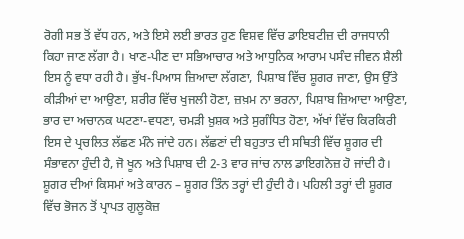ਰੋਗੀ ਸਭ ਤੋਂ ਵੱਧ ਹਨ, ਅਤੇ ਇਸੇ ਲਈ ਭਾਰਤ ਹੁਣ ਵਿਸ਼ਵ ਵਿੱਚ ਡਾਇਬਟੀਜ਼ ਦੀ ਰਾਜਧਾਨੀ ਕਿਹਾ ਜਾਣ ਲੱਗਾ ਹੈ। ਖਾਣ-ਪੀਣ ਦਾ ਸਭਿਆਚਾਰ ਅਤੇ ਆਧੁਨਿਕ ਆਰਾਮ ਪਸੰਦ ਜੀਵਨ ਸ਼ੈਲੀ ਇਸ ਨੂੰ ਵਧਾ ਰਹੀ ਹੈ। ਭੁੱਖ-ਪਿਆਸ ਜ਼ਿਆਦਾ ਲੱਗਣਾ, ਪਿਸ਼ਾਬ ਵਿੱਚ ਸ਼ੂਗਰ ਜਾਣਾ, ਉਸ ਉੱਤੇ ਕੀੜੀਆਂ ਦਾ ਆਉਣਾ, ਸ਼ਰੀਰ ਵਿੱਚ ਖੁਜਲੀ ਹੋਣਾ, ਜ਼ਖ਼ਮ ਨਾ ਭਰਨਾ, ਪਿਸ਼ਾਬ ਜ਼ਿਆਦਾ ਆਉਣਾ, ਭਾਰ ਦਾ ਅਚਾਨਕ ਘਟਣਾ-ਵਧਣਾ, ਚਮੜੀ ਖ਼ੁਸ਼ਕ ਅਤੇ ਸੁਗੰਧਿਤ ਹੋਣਾ, ਅੱਖਾਂ ਵਿੱਚ ਕਿਰਕਿਰੀ ਇਸ ਦੇ ਪ੍ਰਚਲਿਤ ਲੱਛਣ ਮੰਨੇ ਜਾਂਦੇ ਹਨ। ਲੱਛਣਾਂ ਦੀ ਬਹੁਤਾਤ ਦੀ ਸਥਿਤੀ ਵਿੱਚ ਸ਼ੂਗਰ ਦੀ ਸੰਭਾਵਨਾ ਹੁੰਦੀ ਹੈ, ਜੋ ਖੂਨ ਅਤੇ ਪਿਸ਼ਾਬ ਦੀ 2-3 ਵਾਰ ਜਾਂਚ ਨਾਲ ਡਾਇਗਨੋਜ਼ ਹੋ ਜਾਂਦੀ ਹੈ।
ਸ਼ੂਗਰ ਦੀਆਂ ਕਿਸਮਾਂ ਅਤੇ ਕਾਰਨ – ਸ਼ੂਗਰ ਤਿੰਨ ਤਰ੍ਹਾਂ ਦੀ ਹੁੰਦੀ ਹੈ। ਪਹਿਲੀ ਤਰ੍ਹਾਂ ਦੀ ਸ਼ੂਗਰ ਵਿੱਚ ਭੋਜਨ ਤੋਂ ਪ੍ਰਾਪਤ ਗੁਲੂਕੋਜ਼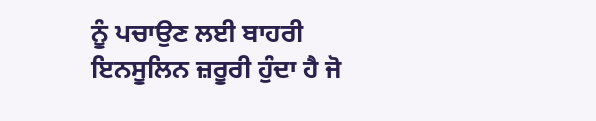ਨੂੰ ਪਚਾਉਣ ਲਈ ਬਾਹਰੀ ਇਨਸੂਲਿਨ ਜ਼ਰੂਰੀ ਹੁੰਦਾ ਹੈ ਜੋ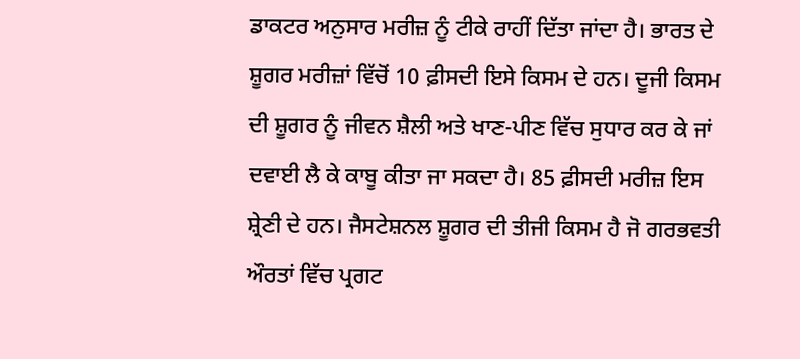ਡਾਕਟਰ ਅਨੁਸਾਰ ਮਰੀਜ਼ ਨੂੰ ਟੀਕੇ ਰਾਹੀਂ ਦਿੱਤਾ ਜਾਂਦਾ ਹੈ। ਭਾਰਤ ਦੇ ਸ਼ੂਗਰ ਮਰੀਜ਼ਾਂ ਵਿੱਚੋਂ 10 ਫ਼ੀਸਦੀ ਇਸੇ ਕਿਸਮ ਦੇ ਹਨ। ਦੂਜੀ ਕਿਸਮ ਦੀ ਸ਼ੂਗਰ ਨੂੰ ਜੀਵਨ ਸ਼ੈਲੀ ਅਤੇ ਖਾਣ-ਪੀਣ ਵਿੱਚ ਸੁਧਾਰ ਕਰ ਕੇ ਜਾਂ ਦਵਾਈ ਲੈ ਕੇ ਕਾਬੂ ਕੀਤਾ ਜਾ ਸਕਦਾ ਹੈ। 85 ਫ਼ੀਸਦੀ ਮਰੀਜ਼ ਇਸ ਸ਼੍ਰੇਣੀ ਦੇ ਹਨ। ਜੈਸਟੇਸ਼ਨਲ ਸ਼ੂਗਰ ਦੀ ਤੀਜੀ ਕਿਸਮ ਹੈ ਜੋ ਗਰਭਵਤੀ ਔਰਤਾਂ ਵਿੱਚ ਪ੍ਰਗਟ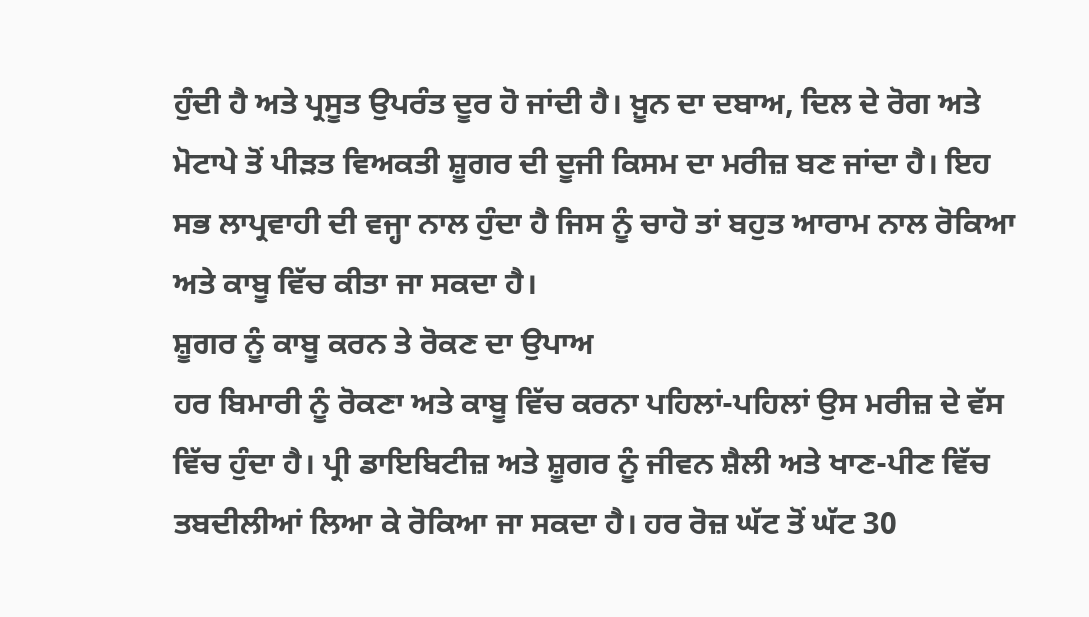ਹੁੰਦੀ ਹੈ ਅਤੇ ਪ੍ਰਸੂਤ ਉਪਰੰਤ ਦੂਰ ਹੋ ਜਾਂਦੀ ਹੈ। ਖ਼ੂਨ ਦਾ ਦਬਾਅ, ਦਿਲ ਦੇ ਰੋਗ ਅਤੇ ਮੋਟਾਪੇ ਤੋਂ ਪੀੜਤ ਵਿਅਕਤੀ ਸ਼ੂਗਰ ਦੀ ਦੂਜੀ ਕਿਸਮ ਦਾ ਮਰੀਜ਼ ਬਣ ਜਾਂਦਾ ਹੈ। ਇਹ ਸਭ ਲਾਪ੍ਰਵਾਹੀ ਦੀ ਵਜ੍ਹਾ ਨਾਲ ਹੁੰਦਾ ਹੈ ਜਿਸ ਨੂੰ ਚਾਹੋ ਤਾਂ ਬਹੁਤ ਆਰਾਮ ਨਾਲ ਰੋਕਿਆ ਅਤੇ ਕਾਬੂ ਵਿੱਚ ਕੀਤਾ ਜਾ ਸਕਦਾ ਹੈ।
ਸ਼ੂਗਰ ਨੂੰ ਕਾਬੂ ਕਰਨ ਤੇ ਰੋਕਣ ਦਾ ਉਪਾਅ
ਹਰ ਬਿਮਾਰੀ ਨੂੰ ਰੋਕਣਾ ਅਤੇ ਕਾਬੂ ਵਿੱਚ ਕਰਨਾ ਪਹਿਲਾਂ-ਪਹਿਲਾਂ ਉਸ ਮਰੀਜ਼ ਦੇ ਵੱਸ ਵਿੱਚ ਹੁੰਦਾ ਹੈ। ਪ੍ਰੀ ਡਾਇਬਿਟੀਜ਼ ਅਤੇ ਸ਼ੂਗਰ ਨੂੰ ਜੀਵਨ ਸ਼ੈਲੀ ਅਤੇ ਖਾਣ-ਪੀਣ ਵਿੱਚ ਤਬਦੀਲੀਆਂ ਲਿਆ ਕੇ ਰੋਕਿਆ ਜਾ ਸਕਦਾ ਹੈ। ਹਰ ਰੋਜ਼ ਘੱਟ ਤੋਂ ਘੱਟ 30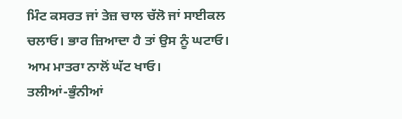ਮਿੰਟ ਕਸਰਤ ਜਾਂ ਤੇਜ਼ ਚਾਲ ਚੱਲੋ ਜਾਂ ਸਾਈਕਲ ਚਲਾਓ। ਭਾਰ ਜ਼ਿਆਦਾ ਹੈ ਤਾਂ ਉਸ ਨੂੰ ਘਟਾਓ। ਆਮ ਮਾਤਰਾ ਨਾਲੋਂ ਘੱਟ ਖਾਓ।
ਤਲੀਆਂ-ਭੁੰਨੀਆਂ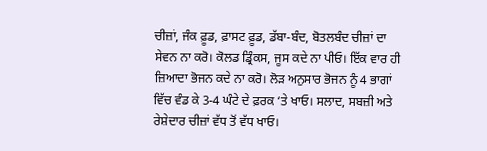ਚੀਜ਼ਾਂ, ਜੰਕ ਫ਼ੂਡ, ਫ਼ਾਸਟ ਫ਼ੂਡ, ਡੱਬਾ-ਬੰਦ, ਬੋਤਲਬੰਦ ਚੀਜ਼ਾਂ ਦਾ ਸੇਵਨ ਨਾ ਕਰੋ। ਕੋਲਡ ਡ੍ਰਿੰਕਸ, ਜੂਸ ਕਦੇ ਨਾ ਪੀਓ। ਇੱਕ ਵਾਰ ਹੀ ਜ਼ਿਆਦਾ ਭੋਜਨ ਕਦੇ ਨਾ ਕਰੋ। ਲੋੜ ਅਨੁਸਾਰ ਭੋਜਨ ਨੂੰ 4 ਭਾਗਾਂ ਵਿੱਚ ਵੰਡ ਕੇ 3-4 ਘੰਟੇ ਦੇ ਫ਼ਰਕ ‘ਤੇ ਖਾਓ। ਸਲਾਦ, ਸਬਜ਼ੀ ਅਤੇ ਰੇਸ਼ੇਦਾਰ ਚੀਜ਼ਾਂ ਵੱਧ ਤੋਂ ਵੱਧ ਖਾਓ।